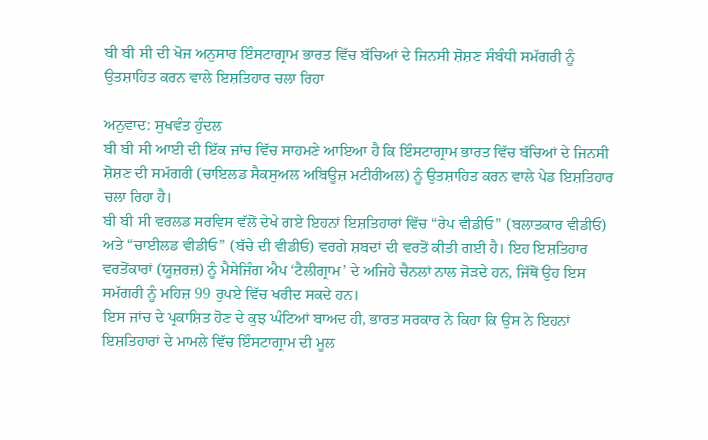ਬੀ ਬੀ ਸੀ ਦੀ ਖੋਜ ਅਨੁਸਾਰ ਇੰਸਟਾਗ੍ਰਾਮ ਭਾਰਤ ਵਿੱਚ ਬੱਚਿਆਂ ਦੇ ਜਿਨਸੀ ਸ਼ੋਸ਼ਣ ਸੰਬੰਧੀ ਸਮੱਗਰੀ ਨੂੰ ਉਤਸ਼ਾਹਿਤ ਕਰਨ ਵਾਲੇ ਇਸ਼ਤਿਹਾਰ ਚਲਾ ਰਿਹਾ

ਅਨੁਵਾਦ: ਸੁਖਵੰਤ ਹੁੰਦਲ
ਬੀ ਬੀ ਸੀ ਆਈ ਦੀ ਇੱਕ ਜਾਂਚ ਵਿੱਚ ਸਾਹਮਣੇ ਆਇਆ ਹੈ ਕਿ ਇੰਸਟਾਗ੍ਰਾਮ ਭਾਰਤ ਵਿੱਚ ਬੱਚਿਆਂ ਦੇ ਜਿਨਸੀ ਸ਼ੋਸ਼ਣ ਦੀ ਸਮੱਗਰੀ (ਚਾਇਲਡ ਸੈਕਸੁਅਲ ਅਬਿਊਜ਼ ਮਟੀਰੀਅਲ) ਨੂੰ ਉਤਸ਼ਾਹਿਤ ਕਰਨ ਵਾਲੇ ਪੇਡ ਇਸ਼ਤਿਹਾਰ ਚਲਾ ਰਿਹਾ ਹੈ।
ਬੀ ਬੀ ਸੀ ਵਰਲਡ ਸਰਵਿਸ ਵੱਲੋਂ ਦੇਖੇ ਗਏ ਇਹਨਾਂ ਇਸ਼ਤਿਹਾਰਾਂ ਵਿੱਚ “ਰੇਪ ਵੀਡੀਓ” (ਬਲਾਤਕਾਰ ਵੀਡੀਓ) ਅਤੇ “ਚਾਈਲਡ ਵੀਡੀਓ” (ਬੱਚੇ ਦੀ ਵੀਡੀਓ) ਵਰਗੇ ਸ਼ਬਦਾਂ ਦੀ ਵਰਤੋਂ ਕੀਤੀ ਗਈ ਹੈ। ਇਹ ਇਸ਼ਤਿਹਾਰ ਵਰਤੋਂਕਾਰਾਂ (ਯੂਜ਼ਰਜ਼) ਨੂੰ ਮੈਸੇਜਿੰਗ ਐਪ ‘ਟੈਲੀਗ੍ਰਾਮ’ ਦੇ ਅਜਿਹੇ ਚੈਨਲਾਂ ਨਾਲ ਜੋੜਦੇ ਹਨ, ਜਿੱਥੋਂ ਉਹ ਇਸ ਸਮੱਗਰੀ ਨੂੰ ਮਹਿਜ਼ 99 ਰੁਪਏ ਵਿੱਚ ਖਰੀਦ ਸਕਦੇ ਹਨ।
ਇਸ ਜਾਂਚ ਦੇ ਪ੍ਰਕਾਸ਼ਿਤ ਹੋਣ ਦੇ ਕੁਝ ਘੰਟਿਆਂ ਬਾਅਦ ਹੀ, ਭਾਰਤ ਸਰਕਾਰ ਨੇ ਕਿਹਾ ਕਿ ਉਸ ਨੇ ਇਹਨਾਂ ਇਸ਼ਤਿਹਾਰਾਂ ਦੇ ਮਾਮਲੇ ਵਿੱਚ ਇੰਸਟਾਗ੍ਰਾਮ ਦੀ ਮੂਲ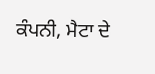ਕੰਪਨੀ, ਮੈਟਾ ਦੇ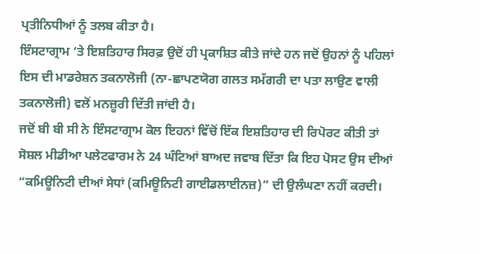ਪ੍ਰਤੀਨਿਧੀਆਂ ਨੂੰ ਤਲਬ ਕੀਤਾ ਹੈ।
ਇੰਸਟਾਗ੍ਰਾਮ ‘ਤੇ ਇਸ਼ਤਿਹਾਰ ਸਿਰਫ਼ ਉਦੋਂ ਹੀ ਪ੍ਰਕਾਸ਼ਿਤ ਕੀਤੇ ਜਾਂਦੇ ਹਨ ਜਦੋਂ ਉਹਨਾਂ ਨੂੰ ਪਹਿਲਾਂ ਇਸ ਦੀ ਮਾਡਰੇਸ਼ਨ ਤਕਨਾਲੋਜੀ (ਨਾ-ਛਾਪਣਯੋਗ ਗਲਤ ਸਮੱਗਰੀ ਦਾ ਪਤਾ ਲਾਉਣ ਵਾਲੀ ਤਕਨਾਲੋਜੀ) ਵਲੋਂ ਮਨਜ਼ੂਰੀ ਦਿੱਤੀ ਜਾਂਦੀ ਹੈ।
ਜਦੋਂ ਬੀ ਬੀ ਸੀ ਨੇ ਇੰਸਟਾਗ੍ਰਾਮ ਕੋਲ ਇਹਨਾਂ ਵਿੱਚੋਂ ਇੱਕ ਇਸ਼ਤਿਹਾਰ ਦੀ ਰਿਪੋਰਟ ਕੀਤੀ ਤਾਂ ਸੋਸ਼ਲ ਮੀਡੀਆ ਪਲੇਟਫਾਰਮ ਨੇ 24 ਘੰਟਿਆਂ ਬਾਅਦ ਜਵਾਬ ਦਿੱਤਾ ਕਿ ਇਹ ਪੋਸਟ ਉਸ ਦੀਆਂ “ਕਮਿਊਨਿਟੀ ਦੀਆਂ ਸੇਧਾਂ (ਕਮਿਊਨਿਟੀ ਗਾਈਡਲਾਈਨਜ਼)” ਦੀ ਉਲੰਘਣਾ ਨਹੀਂ ਕਰਦੀ।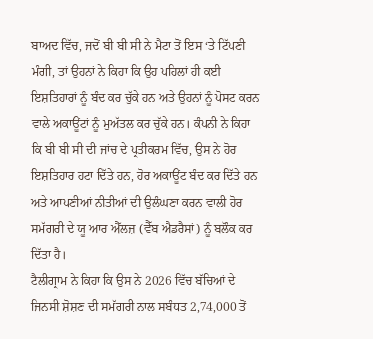ਬਾਅਦ ਵਿੱਚ, ਜਦੋਂ ਬੀ ਬੀ ਸੀ ਨੇ ਮੈਟਾ ਤੋਂ ਇਸ ‘ਤੇ ਟਿੱਪਣੀ ਮੰਗੀ, ਤਾਂ ਉਹਨਾਂ ਨੇ ਕਿਹਾ ਕਿ ਉਹ ਪਹਿਲਾਂ ਹੀ ਕਈ ਇਸ਼ਤਿਹਾਰਾਂ ਨੂੰ ਬੰਦ ਕਰ ਚੁੱਕੇ ਹਨ ਅਤੇ ਉਹਨਾਂ ਨੂੰ ਪੋਸਟ ਕਰਨ ਵਾਲੇ ਅਕਾਊਂਟਾਂ ਨੂੰ ਮੁਅੱਤਲ ਕਰ ਚੁੱਕੇ ਹਨ। ਕੰਪਨੀ ਨੇ ਕਿਹਾ ਕਿ ਬੀ ਬੀ ਸੀ ਦੀ ਜਾਂਚ ਦੇ ਪ੍ਰਤੀਕਰਮ ਵਿੱਚ, ਉਸ ਨੇ ਹੋਰ ਇਸ਼ਤਿਹਾਰ ਹਟਾ ਦਿੱਤੇ ਹਨ, ਹੋਰ ਅਕਾਊਂਟ ਬੰਦ ਕਰ ਦਿੱਤੇ ਹਨ ਅਤੇ ਆਪਣੀਆਂ ਨੀਤੀਆਂ ਦੀ ਉਲੰਘਣਾ ਕਰਨ ਵਾਲੀ ਹੋਰ ਸਮੱਗਰੀ ਦੇ ਯੂ ਆਰ ਐੱਲਜ਼ (ਵੈੱਬ ਐਡਰੈਸਾਂ) ਨੂੰ ਬਲੌਕ ਕਰ ਦਿੱਤਾ ਹੈ।
ਟੈਲੀਗ੍ਰਾਮ ਨੇ ਕਿਹਾ ਕਿ ਉਸ ਨੇ 2026 ਵਿੱਚ ਬੱਚਿਆਂ ਦੇ ਜਿਨਸੀ ਸ਼ੋਸ਼ਣ ਦੀ ਸਮੱਗਰੀ ਨਾਲ ਸਬੰਧਤ 2,74,000 ਤੋਂ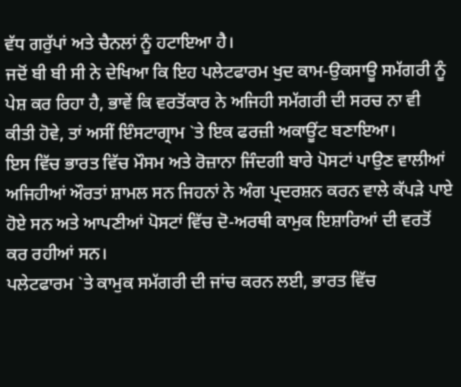ਵੱਧ ਗਰੁੱਪਾਂ ਅਤੇ ਚੈਨਲਾਂ ਨੂੰ ਹਟਾਇਆ ਹੈ।
ਜਦੋਂ ਬੀ ਬੀ ਸੀ ਨੇ ਦੇਖਿਆ ਕਿ ਇਹ ਪਲੇਟਫਾਰਮ ਖੁਦ ਕਾਮ-ਉਕਸਾਊ ਸਮੱਗਰੀ ਨੂੰ ਪੇਸ਼ ਕਰ ਰਿਹਾ ਹੈ, ਭਾਵੇਂ ਕਿ ਵਰਤੋਂਕਾਰ ਨੇ ਅਜਿਹੀ ਸਮੱਗਰੀ ਦੀ ਸਰਚ ਨਾ ਵੀ ਕੀਤੀ ਹੋਵੇ, ਤਾਂ ਅਸੀਂ ਇੰਸਟਾਗ੍ਰਾਮ `ਤੇ ਇਕ ਫਰਜ਼ੀ ਅਕਾਊਂਟ ਬਣਾਇਆ।
ਇਸ ਵਿੱਚ ਭਾਰਤ ਵਿੱਚ ਮੌਸਮ ਅਤੇ ਰੋਜ਼ਾਨਾ ਜਿੰਦਗੀ ਬਾਰੇ ਪੋਸਟਾਂ ਪਾਉਣ ਵਾਲੀਆਂ ਅਜਿਹੀਆਂ ਔਰਤਾਂ ਸ਼ਾਮਲ ਸਨ ਜਿਹਨਾਂ ਨੇ ਅੰਗ ਪ੍ਰਦਰਸ਼ਨ ਕਰਨ ਵਾਲੇ ਕੱਪੜੇ ਪਾਏ ਹੋਏ ਸਨ ਅਤੇ ਆਪਣੀਆਂ ਪੋਸਟਾਂ ਵਿੱਚ ਦੋ-ਅਰਥੀ ਕਾਮੁਕ ਇਸ਼ਾਰਿਆਂ ਦੀ ਵਰਤੋਂ ਕਰ ਰਹੀਆਂ ਸਨ।
ਪਲੇਟਫਾਰਮ `ਤੇ ਕਾਮੁਕ ਸਮੱਗਰੀ ਦੀ ਜਾਂਚ ਕਰਨ ਲਈ, ਭਾਰਤ ਵਿੱਚ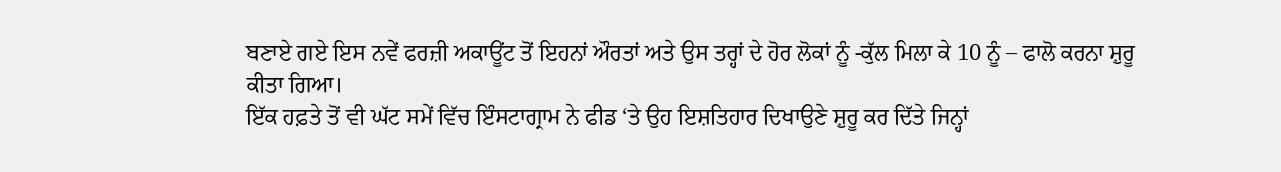ਬਣਾਏ ਗਏ ਇਸ ਨਵੇਂ ਫਰਜ਼ੀ ਅਕਾਊਂਟ ਤੋਂ ਇਹਨਾਂ ਔਰਤਾਂ ਅਤੇ ਉਸ ਤਰ੍ਹਾਂ ਦੇ ਹੋਰ ਲੋਕਾਂ ਨੂੰ -ਕੁੱਲ ਮਿਲਾ ਕੇ 10 ਨੂੰ – ਫਾਲੋ ਕਰਨਾ ਸ਼ੁਰੂ ਕੀਤਾ ਗਿਆ।
ਇੱਕ ਹਫ਼ਤੇ ਤੋਂ ਵੀ ਘੱਟ ਸਮੇਂ ਵਿੱਚ ਇੰਸਟਾਗ੍ਰਾਮ ਨੇ ਫੀਡ ‘ਤੇ ਉਹ ਇਸ਼ਤਿਹਾਰ ਦਿਖਾਉਣੇ ਸ਼ੁਰੂ ਕਰ ਦਿੱਤੇ ਜਿਨ੍ਹਾਂ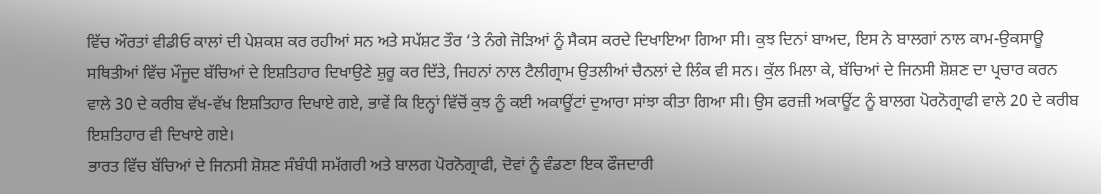ਵਿੱਚ ਔਰਤਾਂ ਵੀਡੀਓ ਕਾਲਾਂ ਦੀ ਪੇਸ਼ਕਸ਼ ਕਰ ਰਹੀਆਂ ਸਨ ਅਤੇ ਸਪੱਸ਼ਟ ਤੌਰ ‘ਤੇ ਨੰਗੇ ਜੋੜਿਆਂ ਨੂੰ ਸੈਕਸ ਕਰਦੇ ਦਿਖਾਇਆ ਗਿਆ ਸੀ। ਕੁਝ ਦਿਨਾਂ ਬਾਅਦ, ਇਸ ਨੇ ਬਾਲਗਾਂ ਨਾਲ ਕਾਮ-ਉਕਸਾਊ ਸਥਿਤੀਆਂ ਵਿੱਚ ਮੌਜੂਦ ਬੱਚਿਆਂ ਦੇ ਇਸ਼ਤਿਹਾਰ ਦਿਖਾਉਣੇ ਸ਼ੁਰੂ ਕਰ ਦਿੱਤੇ, ਜਿਹਨਾਂ ਨਾਲ ਟੈਲੀਗ੍ਰਾਮ ਉਤਲੀਆਂ ਚੈਨਲਾਂ ਦੇ ਲਿੰਕ ਵੀ ਸਨ। ਕੁੱਲ ਮਿਲਾ ਕੇ, ਬੱਚਿਆਂ ਦੇ ਜਿਨਸੀ ਸ਼ੋਸ਼ਣ ਦਾ ਪ੍ਰਚਾਰ ਕਰਨ ਵਾਲੇ 30 ਦੇ ਕਰੀਬ ਵੱਖ-ਵੱਖ ਇਸ਼ਤਿਹਾਰ ਦਿਖਾਏ ਗਏ, ਭਾਵੇਂ ਕਿ ਇਨ੍ਹਾਂ ਵਿੱਚੋਂ ਕੁਝ ਨੂੰ ਕਈ ਅਕਾਊਂਟਾਂ ਦੁਆਰਾ ਸਾਂਝਾ ਕੀਤਾ ਗਿਆ ਸੀ। ਉਸ ਫਰਜ਼ੀ ਅਕਾਊਂਟ ਨੂੰ ਬਾਲਗ ਪੋਰਨੋਗ੍ਰਾਫੀ ਵਾਲੇ 20 ਦੇ ਕਰੀਬ ਇਸ਼ਤਿਹਾਰ ਵੀ ਦਿਖਾਏ ਗਏ।
ਭਾਰਤ ਵਿੱਚ ਬੱਚਿਆਂ ਦੇ ਜਿਨਸੀ ਸ਼ੋਸ਼ਣ ਸੰਬੰਧੀ ਸਮੱਗਰੀ ਅਤੇ ਬਾਲਗ ਪੋਰਨੋਗ੍ਰਾਫੀ, ਦੋਵਾਂ ਨੂੰ ਵੰਡਣਾ ਇਕ ਫੌਜਦਾਰੀ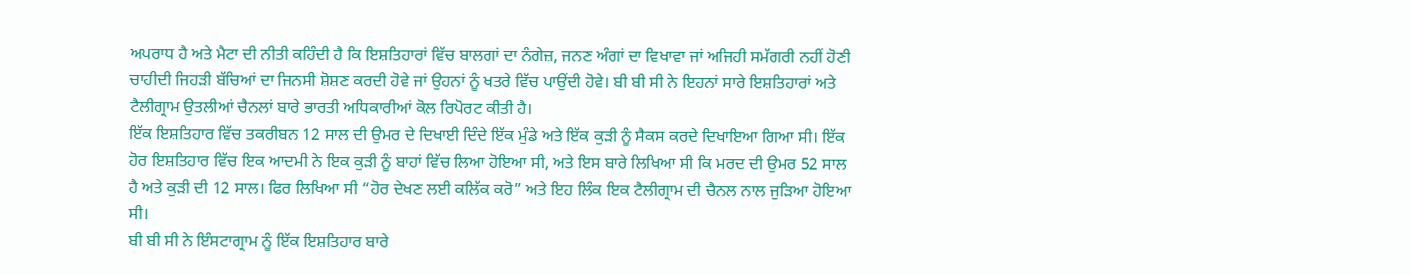ਅਪਰਾਧ ਹੈ ਅਤੇ ਮੈਟਾ ਦੀ ਨੀਤੀ ਕਹਿੰਦੀ ਹੈ ਕਿ ਇਸ਼ਤਿਹਾਰਾਂ ਵਿੱਚ ਬਾਲਗਾਂ ਦਾ ਨੰਗੇਜ਼, ਜਨਣ ਅੰਗਾਂ ਦਾ ਵਿਖਾਵਾ ਜਾਂ ਅਜਿਹੀ ਸਮੱਗਰੀ ਨਹੀਂ ਹੋਣੀ ਚਾਹੀਦੀ ਜਿਹੜੀ ਬੱਚਿਆਂ ਦਾ ਜਿਨਸੀ ਸ਼ੋਸ਼ਣ ਕਰਦੀ ਹੋਵੇ ਜਾਂ ਉਹਨਾਂ ਨੂੰ ਖਤਰੇ ਵਿੱਚ ਪਾਉਂਦੀ ਹੋਵੇ। ਬੀ ਬੀ ਸੀ ਨੇ ਇਹਨਾਂ ਸਾਰੇ ਇਸ਼ਤਿਹਾਰਾਂ ਅਤੇ ਟੈਲੀਗ੍ਰਾਮ ਉਤਲੀਆਂ ਚੈਨਲਾਂ ਬਾਰੇ ਭਾਰਤੀ ਅਧਿਕਾਰੀਆਂ ਕੋਲ ਰਿਪੋਰਟ ਕੀਤੀ ਹੈ।
ਇੱਕ ਇਸ਼ਤਿਹਾਰ ਵਿੱਚ ਤਕਰੀਬਨ 12 ਸਾਲ ਦੀ ਉਮਰ ਦੇ ਦਿਖਾਈ ਦਿੰਦੇ ਇੱਕ ਮੁੰਡੇ ਅਤੇ ਇੱਕ ਕੁੜੀ ਨੂੰ ਸੈਕਸ ਕਰਦੇ ਦਿਖਾਇਆ ਗਿਆ ਸੀ। ਇੱਕ ਹੋਰ ਇਸ਼ਤਿਹਾਰ ਵਿੱਚ ਇਕ ਆਦਮੀ ਨੇ ਇਕ ਕੁੜੀ ਨੂੰ ਬਾਹਾਂ ਵਿੱਚ ਲਿਆ ਹੋਇਆ ਸੀ, ਅਤੇ ਇਸ ਬਾਰੇ ਲਿਖਿਆ ਸੀ ਕਿ ਮਰਦ ਦੀ ਉਮਰ 52 ਸਾਲ ਹੈ ਅਤੇ ਕੁੜੀ ਦੀ 12 ਸਾਲ। ਫਿਰ ਲਿਖਿਆ ਸੀ “ਹੋਰ ਦੇਖਣ ਲਈ ਕਲਿੱਕ ਕਰੋ” ਅਤੇ ਇਹ ਲਿੰਕ ਇਕ ਟੈਲੀਗ੍ਰਾਮ ਦੀ ਚੈਨਲ ਨਾਲ ਜੁੜਿਆ ਹੋਇਆ ਸੀ।
ਬੀ ਬੀ ਸੀ ਨੇ ਇੰਸਟਾਗ੍ਰਾਮ ਨੂੰ ਇੱਕ ਇਸ਼ਤਿਹਾਰ ਬਾਰੇ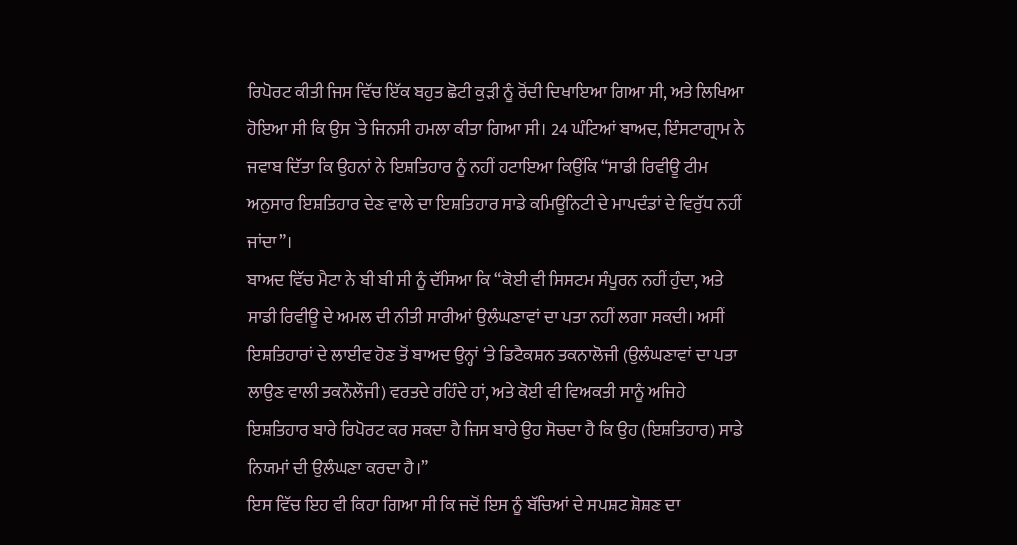ਰਿਪੋਰਟ ਕੀਤੀ ਜਿਸ ਵਿੱਚ ਇੱਕ ਬਹੁਤ ਛੋਟੀ ਕੁੜੀ ਨੂੰ ਰੋਂਦੀ ਦਿਖਾਇਆ ਗਿਆ ਸੀ, ਅਤੇ ਲਿਖਿਆ ਹੋਇਆ ਸੀ ਕਿ ਉਸ `ਤੇ ਜਿਨਸੀ ਹਮਲਾ ਕੀਤਾ ਗਿਆ ਸੀ। 24 ਘੰਟਿਆਂ ਬਾਅਦ, ਇੰਸਟਾਗ੍ਰਾਮ ਨੇ ਜਵਾਬ ਦਿੱਤਾ ਕਿ ਉਹਨਾਂ ਨੇ ਇਸ਼ਤਿਹਾਰ ਨੂੰ ਨਹੀਂ ਹਟਾਇਆ ਕਿਉਂਕਿ “ਸਾਡੀ ਰਿਵੀਊ ਟੀਮ ਅਨੁਸਾਰ ਇਸ਼ਤਿਹਾਰ ਦੇਣ ਵਾਲੇ ਦਾ ਇਸ਼ਤਿਹਾਰ ਸਾਡੇ ਕਮਿਊਨਿਟੀ ਦੇ ਮਾਪਦੰਡਾਂ ਦੇ ਵਿਰੁੱਧ ਨਹੀਂ ਜਾਂਦਾ”।
ਬਾਅਦ ਵਿੱਚ ਮੈਟਾ ਨੇ ਬੀ ਬੀ ਸੀ ਨੂੰ ਦੱਸਿਆ ਕਿ “ਕੋਈ ਵੀ ਸਿਸਟਮ ਸੰਪੂਰਨ ਨਹੀਂ ਹੁੰਦਾ, ਅਤੇ ਸਾਡੀ ਰਿਵੀਊ ਦੇ ਅਮਲ ਦੀ ਨੀਤੀ ਸਾਰੀਆਂ ਉਲੰਘਣਾਵਾਂ ਦਾ ਪਤਾ ਨਹੀਂ ਲਗਾ ਸਕਦੀ। ਅਸੀਂ ਇਸ਼ਤਿਹਾਰਾਂ ਦੇ ਲਾਈਵ ਹੋਣ ਤੋਂ ਬਾਅਦ ਉਨ੍ਹਾਂ ‘ਤੇ ਡਿਟੈਕਸ਼ਨ ਤਕਨਾਲੋਜੀ (ਉਲੰਘਣਾਵਾਂ ਦਾ ਪਤਾ ਲਾਉਣ ਵਾਲੀ ਤਕਨੌਲੌਜੀ) ਵਰਤਦੇ ਰਹਿੰਦੇ ਹਾਂ, ਅਤੇ ਕੋਈ ਵੀ ਵਿਅਕਤੀ ਸਾਨੂੰ ਅਜਿਹੇ ਇਸ਼ਤਿਹਾਰ ਬਾਰੇ ਰਿਪੋਰਟ ਕਰ ਸਕਦਾ ਹੈ ਜਿਸ ਬਾਰੇ ਉਹ ਸੋਚਦਾ ਹੈ ਕਿ ਉਹ (ਇਸ਼ਤਿਹਾਰ) ਸਾਡੇ ਨਿਯਮਾਂ ਦੀ ਉਲੰਘਣਾ ਕਰਦਾ ਹੈ।”
ਇਸ ਵਿੱਚ ਇਹ ਵੀ ਕਿਹਾ ਗਿਆ ਸੀ ਕਿ ਜਦੋਂ ਇਸ ਨੂੰ ਬੱਚਿਆਂ ਦੇ ਸਪਸ਼ਟ ਸ਼ੋਸ਼ਣ ਦਾ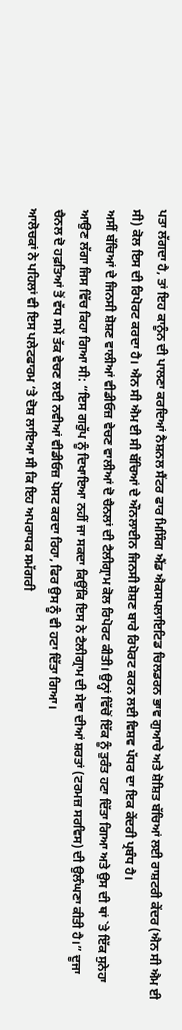ਪਤਾ ਲੱਗਦਾ ਹੈ, ਤਾਂ ਇਹ ਕਾਨੂੰਨ ਦੀ ਪਾਲਣਾ ਕਰਦਿਆਂ ਨੈਸ਼ਨਲ ਸੈਂਟਰ ਫਾਰ ਮਿਸਿੰਗ ਐਂਡ ਐਕਸਪਲਾਇਟਿਡ ਚਿਲਡਰਨ ਭਾਵ ਗੁਆਚੇ ਅਤੇ ਸ਼ੋਸ਼ਿਤ ਬੱਚਿਆਂ ਲਈ ਰਾਸ਼ਟਰੀ ਕੇਂਦਰ (ਐਨ ਸੀ ਐਮ ਈ ਸੀ) ਕੋਲ ਇਸ ਦੀ ਰਿਪੋਰਟ ਕਰਦਾ ਹੈ। ਐਨ ਸੀ ਐਮ ਈ ਸੀ ਬੱਚਿਆਂ ਦੇ ਔਨਲਾਈਨ ਜਿਨਸੀ ਸ਼ੋਸ਼ਣ ਬਾਰੇ ਰਿਪੋਰਟ ਕਰਨ ਲਈ ਵਿਸ਼ਵ ਪੱਧਰ ਦਾ ਇਕ ਕੇਂਦਰੀ ਪ੍ਰਬੰਧ ਹੈ।
ਅਸੀਂ ਬੱਚਿਆਂ ਦੇ ਜਿਨਸੀ ਸ਼ੋਸ਼ਣ ਵਾਲੀਆਂ ਵੀਡੀਓਜ਼ ਵੇਚਣ ਵਾਲੀਆਂ ਦੋ ਚੈਨਲਾਂ ਦੀ ਟੈਲੀਗ੍ਰਾਮ ਕੋਲ ਰਿਪੋਰਟ ਕੀਤੀ। ਉਨ੍ਹਾਂ ਵਿੱਚੋਂ ਇੱਕ ਨੂੰ ਤੁਰੰਤ ਹਟਾ ਦਿੱਤਾ ਗਿਆ ਅਤੇ ਉਸ ਦੀ ਥਾਂ `ਤੇ ਇੱਕ ਸੁਨੇਹਾ ਆਉਣ ਲੱਗਾ ਜਿਸ ਵਿੱਚ ਕਿਹਾ ਗਿਆ ਸੀ: “ਇਸ ਗਰੁੱਪ ਨੂੰ ਦਿਖਾਇਆ ਨਹੀਂ ਜਾ ਸਕਦਾ ਕਿਉਂਕਿ ਇਸ ਨੇ ਟੈਲੀਗ੍ਰਾਮ ਦੀ ਸੇਵਾ ਦੀਆਂ ਸ਼ਰਤਾਂ (ਟਰਮਜ਼ ਸਰਵਿਸ) ਦੀ ਉਲੰਘਣਾ ਕੀਤੀ ਹੈ।” ਦੂਜਾ ਚੈਨਲ ਦੋ ਹਫ਼ਤਿਆਂ ਤੋਂ ਵੱਧ ਸਮੇਂ ਤੱਕ ਵੇਚਣ ਲਈ ਨਵੀਆਂ ਵੀਡੀਓਜ਼ ਪੋਸਟ ਕਰਦਾ ਰਿਹਾ, ਫਿਰ ਉਸ ਨੂੰ ਵੀ ਹਟਾ ਦਿੱਤਾ ਗਿਆ।
ਆਲੋਚਕਾਂ ਨੇ ਪਹਿਲਾਂ ਵੀ ਇਸ ਪਲੇਟਫਾਰਮ ‘ਤੇ ਦੋਸ਼ ਲਾਇਆ ਸੀ ਕਿ ਇਹ ਅਪਰਾਧਕ ਸਮੱਗਰੀ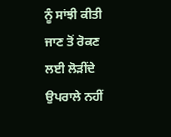ਨੂੰ ਸਾਂਝੀ ਕੀਤੀ ਜਾਣ ਤੋਂ ਰੋਕਣ ਲਈ ਲੋੜੀਂਦੇ ਉਪਰਾਲੇ ਨਹੀਂ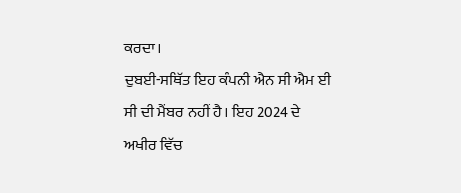ਕਰਦਾ।
ਦੁਬਈ-ਸਥਿੱਤ ਇਹ ਕੰਪਨੀ ਐਨ ਸੀ ਐਮ ਈ ਸੀ ਦੀ ਮੈਂਬਰ ਨਹੀਂ ਹੈ। ਇਹ 2024 ਦੇ ਅਖੀਰ ਵਿੱਚ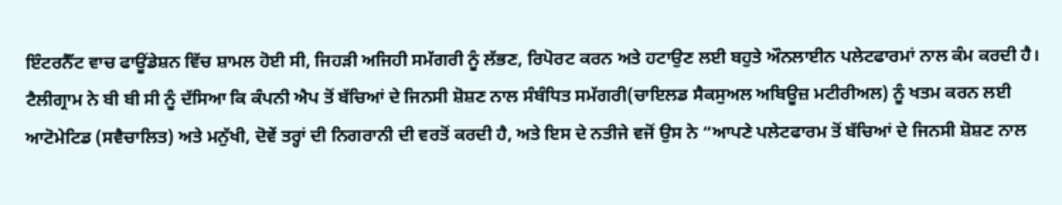ਇੰਟਰਨੈੱਟ ਵਾਚ ਫਾਊਂਡੇਸ਼ਨ ਵਿੱਚ ਸ਼ਾਮਲ ਹੋਈ ਸੀ, ਜਿਹੜੀ ਅਜਿਹੀ ਸਮੱਗਰੀ ਨੂੰ ਲੱਭਣ, ਰਿਪੋਰਟ ਕਰਨ ਅਤੇ ਹਟਾਉਣ ਲਈ ਬਹੁਤੇ ਔਨਲਾਈਨ ਪਲੇਟਫਾਰਮਾਂ ਨਾਲ ਕੰਮ ਕਰਦੀ ਹੈ।
ਟੈਲੀਗ੍ਰਾਮ ਨੇ ਬੀ ਬੀ ਸੀ ਨੂੰ ਦੱਸਿਆ ਕਿ ਕੰਪਨੀ ਐਪ ਤੋਂ ਬੱਚਿਆਂ ਦੇ ਜਿਨਸੀ ਸ਼ੋਸ਼ਣ ਨਾਲ ਸੰਬੰਧਿਤ ਸਮੱਗਰੀ(ਚਾਇਲਡ ਸੈਕਸੁਅਲ ਅਬਿਊਜ਼ ਮਟੀਰੀਅਲ) ਨੂੰ ਖਤਮ ਕਰਨ ਲਈ ਆਟੋਮੇਟਿਡ (ਸਵੈਚਾਲਿਤ) ਅਤੇ ਮਨੁੱਖੀ, ਦੋਵੇਂ ਤਰ੍ਹਾਂ ਦੀ ਨਿਗਰਾਨੀ ਦੀ ਵਰਤੋਂ ਕਰਦੀ ਹੈ, ਅਤੇ ਇਸ ਦੇ ਨਤੀਜੇ ਵਜੋਂ ਉਸ ਨੇ “ਆਪਣੇ ਪਲੇਟਫਾਰਮ ਤੋਂ ਬੱਚਿਆਂ ਦੇ ਜਿਨਸੀ ਸ਼ੋਸ਼ਣ ਨਾਲ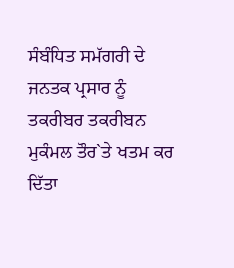ਸੰਬੰਧਿਤ ਸਮੱਗਰੀ ਦੇ ਜਨਤਕ ਪ੍ਰਸਾਰ ਨੂੰ ਤਕਰੀਬਰ ਤਕਰੀਬਨ ਮੁਕੰਮਲ ਤੌਰ`ਤੇ ਖਤਮ ਕਰ ਦਿੱਤਾ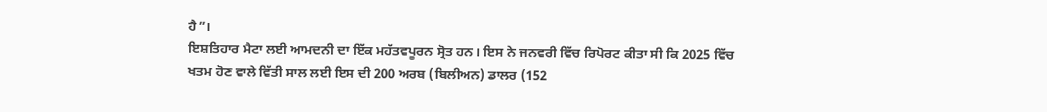ਹੈ”।
ਇਸ਼ਤਿਹਾਰ ਮੈਟਾ ਲਈ ਆਮਦਨੀ ਦਾ ਇੱਕ ਮਹੱਤਵਪੂਰਨ ਸ੍ਰੋਤ ਹਨ। ਇਸ ਨੇ ਜਨਵਰੀ ਵਿੱਚ ਰਿਪੋਰਟ ਕੀਤਾ ਸੀ ਕਿ 2025 ਵਿੱਚ ਖਤਮ ਹੋਣ ਵਾਲੇ ਵਿੱਤੀ ਸਾਲ ਲਈ ਇਸ ਦੀ 200 ਅਰਬ (ਬਿਲੀਅਨ) ਡਾਲਰ (152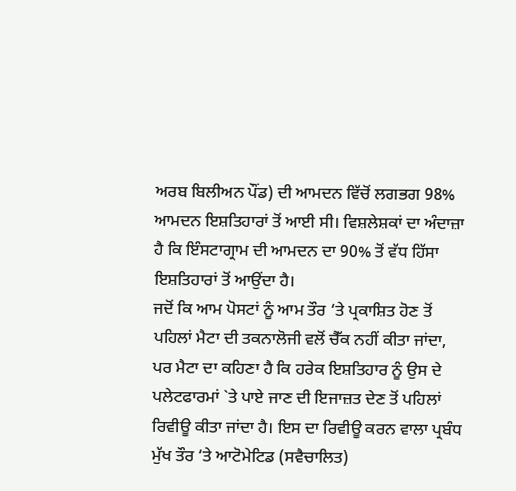ਅਰਬ ਬਿਲੀਅਨ ਪੌਂਡ) ਦੀ ਆਮਦਨ ਵਿੱਚੋਂ ਲਗਭਗ 98% ਆਮਦਨ ਇਸ਼ਤਿਹਾਰਾਂ ਤੋਂ ਆਈ ਸੀ। ਵਿਸ਼ਲੇਸ਼ਕਾਂ ਦਾ ਅੰਦਾਜ਼ਾ ਹੈ ਕਿ ਇੰਸਟਾਗ੍ਰਾਮ ਦੀ ਆਮਦਨ ਦਾ 90% ਤੋਂ ਵੱਧ ਹਿੱਸਾ ਇਸ਼ਤਿਹਾਰਾਂ ਤੋਂ ਆਉਂਦਾ ਹੈ।
ਜਦੋਂ ਕਿ ਆਮ ਪੋਸਟਾਂ ਨੂੰ ਆਮ ਤੌਰ ‘ਤੇ ਪ੍ਰਕਾਸ਼ਿਤ ਹੋਣ ਤੋਂ ਪਹਿਲਾਂ ਮੈਟਾ ਦੀ ਤਕਨਾਲੋਜੀ ਵਲੋਂ ਚੈੱਕ ਨਹੀਂ ਕੀਤਾ ਜਾਂਦਾ, ਪਰ ਮੈਟਾ ਦਾ ਕਹਿਣਾ ਹੈ ਕਿ ਹਰੇਕ ਇਸ਼ਤਿਹਾਰ ਨੂੰ ਉਸ ਦੇ ਪਲੇਟਫਾਰਮਾਂ `ਤੇ ਪਾਏ ਜਾਣ ਦੀ ਇਜਾਜ਼ਤ ਦੇਣ ਤੋਂ ਪਹਿਲਾਂ ਰਿਵੀਊ ਕੀਤਾ ਜਾਂਦਾ ਹੈ। ਇਸ ਦਾ ਰਿਵੀਊ ਕਰਨ ਵਾਲਾ ਪ੍ਰਬੰਧ ਮੁੱਖ ਤੌਰ ‘ਤੇ ਆਟੋਮੇਟਿਡ (ਸਵੈਚਾਲਿਤ)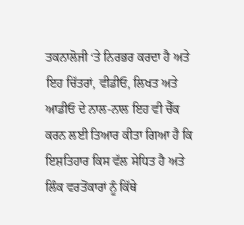ਤਕਨਾਲੋਜੀ ‘ਤੇ ਨਿਰਭਰ ਕਰਦਾ ਹੈ ਅਤੇ ਇਹ ਚਿੱਤਰਾਂ, ਵੀਡੀਓ, ਲਿਖਤ ਅਤੇ ਆਡੀਓ ਦੇ ਨਾਲ-ਨਾਲ ਇਹ ਵੀ ਚੈੱਕ ਕਰਨ ਲਈ ਤਿਆਰ ਕੀਤਾ ਗਿਆ ਹੈ ਕਿ ਇਸ਼ਤਿਹਾਰ ਕਿਸ ਵੱਲ ਸੇਧਿਤ ਹੈ ਅਤੇ ਲਿੰਕ ਵਰਤੋਂਕਾਰਾਂ ਨੂੰ ਕਿੱਥੇ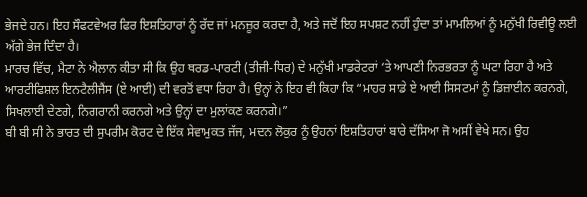ਭੇਜਦੇ ਹਨ। ਇਹ ਸੌਫਟਵੇਅਰ ਫਿਰ ਇਸ਼ਤਿਹਾਰਾਂ ਨੂੰ ਰੱਦ ਜਾਂ ਮਨਜ਼ੂਰ ਕਰਦਾ ਹੈ, ਅਤੇ ਜਦੋਂ ਇਹ ਸਪਸ਼ਟ ਨਹੀਂ ਹੁੰਦਾ ਤਾਂ ਮਾਮਲਿਆਂ ਨੂੰ ਮਨੁੱਖੀ ਰਿਵੀਊ ਲਈ ਅੱਗੇ ਭੇਜ ਦਿੰਦਾ ਹੈ।
ਮਾਰਚ ਵਿੱਚ, ਮੈਟਾ ਨੇ ਐਲਾਨ ਕੀਤਾ ਸੀ ਕਿ ਉਹ ਥਰਡ-ਪਾਰਟੀ (ਤੀਜੀ-ਧਿਰ) ਦੇ ਮਨੁੱਖੀ ਮਾਡਰੇਟਰਾਂ ‘ਤੇ ਆਪਣੀ ਨਿਰਭਰਤਾ ਨੂੰ ਘਟਾ ਰਿਹਾ ਹੈ ਅਤੇ ਆਰਟੀਫਿਸ਼ਲ ਇਨਟੈਲੀਜੈਂਸ (ਏ ਆਈ) ਦੀ ਵਰਤੋਂ ਵਧਾ ਰਿਹਾ ਹੈ। ਉਨ੍ਹਾਂ ਨੇ ਇਹ ਵੀ ਕਿਹਾ ਕਿ “ਮਾਹਰ ਸਾਡੇ ਏ ਆਈ ਸਿਸਟਮਾਂ ਨੂੰ ਡਿਜ਼ਾਈਨ ਕਰਨਗੇ, ਸਿਖਲਾਈ ਦੇਣਗੇ, ਨਿਗਰਾਨੀ ਕਰਨਗੇ ਅਤੇ ਉਨ੍ਹਾਂ ਦਾ ਮੁਲਾਂਕਣ ਕਰਨਗੇ।”
ਬੀ ਬੀ ਸੀ ਨੇ ਭਾਰਤ ਦੀ ਸੁਪਰੀਮ ਕੋਰਟ ਦੇ ਇੱਕ ਸੇਵਾਮੁਕਤ ਜੱਜ, ਮਦਨ ਲੋਕੁਰ ਨੂੰ ਉਹਨਾਂ ਇਸ਼ਤਿਹਾਰਾਂ ਬਾਰੇ ਦੱਸਿਆ ਜੋ ਅਸੀਂ ਵੇਖੇ ਸਨ। ਉਹ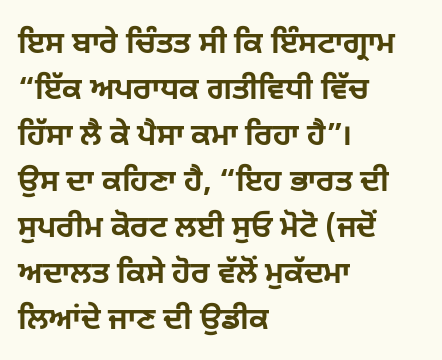ਇਸ ਬਾਰੇ ਚਿੰਤਤ ਸੀ ਕਿ ਇੰਸਟਾਗ੍ਰਾਮ “ਇੱਕ ਅਪਰਾਧਕ ਗਤੀਵਿਧੀ ਵਿੱਚ ਹਿੱਸਾ ਲੈ ਕੇ ਪੈਸਾ ਕਮਾ ਰਿਹਾ ਹੈ”।
ਉਸ ਦਾ ਕਹਿਣਾ ਹੈ, “ਇਹ ਭਾਰਤ ਦੀ ਸੁਪਰੀਮ ਕੋਰਟ ਲਈ ਸੁਓ ਮੋਟੋ (ਜਦੋਂ ਅਦਾਲਤ ਕਿਸੇ ਹੋਰ ਵੱਲੋਂ ਮੁਕੱਦਮਾ ਲਿਆਂਦੇ ਜਾਣ ਦੀ ਉਡੀਕ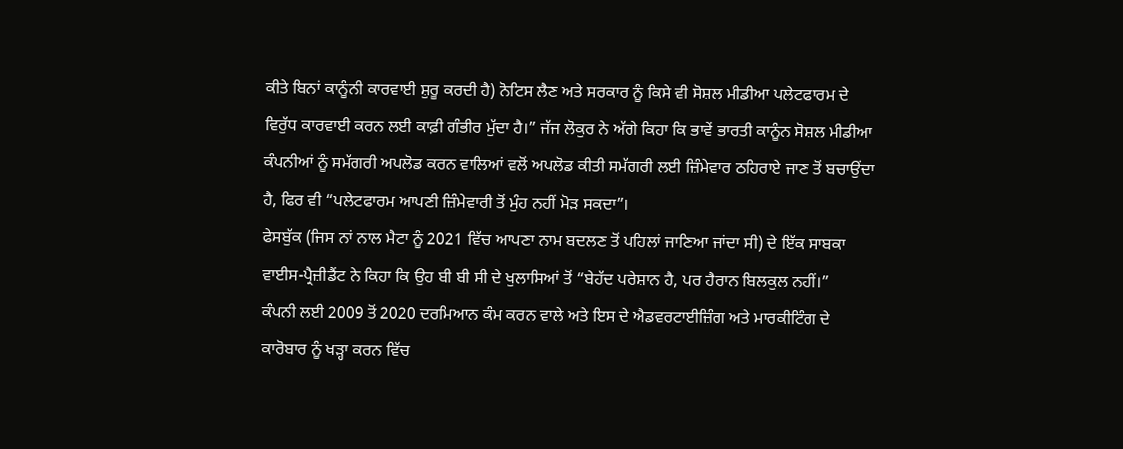ਕੀਤੇ ਬਿਨਾਂ ਕਾਨੂੰਨੀ ਕਾਰਵਾਈ ਸ਼ੁਰੂ ਕਰਦੀ ਹੈ) ਨੋਟਿਸ ਲੈਣ ਅਤੇ ਸਰਕਾਰ ਨੂੰ ਕਿਸੇ ਵੀ ਸੋਸ਼ਲ ਮੀਡੀਆ ਪਲੇਟਫਾਰਮ ਦੇ ਵਿਰੁੱਧ ਕਾਰਵਾਈ ਕਰਨ ਲਈ ਕਾਫ਼ੀ ਗੰਭੀਰ ਮੁੱਦਾ ਹੈ।” ਜੱਜ ਲੋਕੁਰ ਨੇ ਅੱਗੇ ਕਿਹਾ ਕਿ ਭਾਵੇਂ ਭਾਰਤੀ ਕਾਨੂੰਨ ਸੋਸ਼ਲ ਮੀਡੀਆ ਕੰਪਨੀਆਂ ਨੂੰ ਸਮੱਗਰੀ ਅਪਲੋਡ ਕਰਨ ਵਾਲਿਆਂ ਵਲੋਂ ਅਪਲੋਡ ਕੀਤੀ ਸਮੱਗਰੀ ਲਈ ਜ਼ਿੰਮੇਵਾਰ ਠਹਿਰਾਏ ਜਾਣ ਤੋਂ ਬਚਾਉਂਦਾ ਹੈ, ਫਿਰ ਵੀ “ਪਲੇਟਫਾਰਮ ਆਪਣੀ ਜ਼ਿੰਮੇਵਾਰੀ ਤੋਂ ਮੁੰਹ ਨਹੀਂ ਮੋੜ ਸਕਦਾ”।
ਫੇਸਬੁੱਕ (ਜਿਸ ਨਾਂ ਨਾਲ ਮੈਟਾ ਨੂੰ 2021 ਵਿੱਚ ਆਪਣਾ ਨਾਮ ਬਦਲਣ ਤੋਂ ਪਹਿਲਾਂ ਜਾਣਿਆ ਜਾਂਦਾ ਸੀ) ਦੇ ਇੱਕ ਸਾਬਕਾ ਵਾਈਸ-ਪ੍ਰੈਜ਼ੀਡੈਂਟ ਨੇ ਕਿਹਾ ਕਿ ਉਹ ਬੀ ਬੀ ਸੀ ਦੇ ਖੁਲਾਸਿਆਂ ਤੋਂ “ਬੇਹੱਦ ਪਰੇਸ਼ਾਨ ਹੈ, ਪਰ ਹੈਰਾਨ ਬਿਲਕੁਲ ਨਹੀਂ।”
ਕੰਪਨੀ ਲਈ 2009 ਤੋਂ 2020 ਦਰਮਿਆਨ ਕੰਮ ਕਰਨ ਵਾਲੇ ਅਤੇ ਇਸ ਦੇ ਐਡਵਰਟਾਈਜ਼ਿੰਗ ਅਤੇ ਮਾਰਕੀਟਿੰਗ ਦੇ ਕਾਰੋਬਾਰ ਨੂੰ ਖੜ੍ਹਾ ਕਰਨ ਵਿੱਚ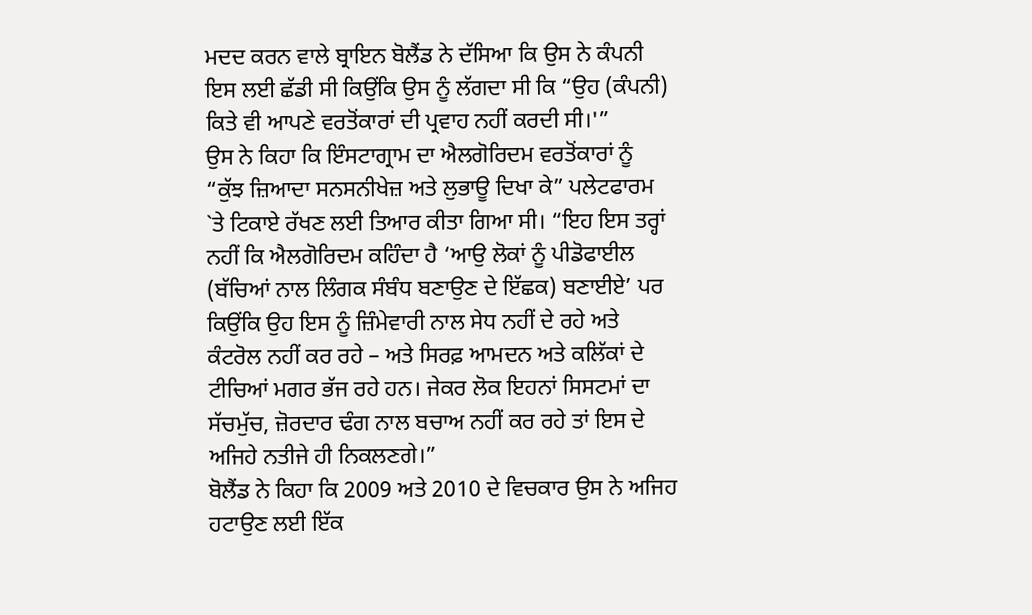ਮਦਦ ਕਰਨ ਵਾਲੇ ਬ੍ਰਾਇਨ ਬੋਲੈਂਡ ਨੇ ਦੱਸਿਆ ਕਿ ਉਸ ਨੇ ਕੰਪਨੀ ਇਸ ਲਈ ਛੱਡੀ ਸੀ ਕਿਉਂਕਿ ਉਸ ਨੂੰ ਲੱਗਦਾ ਸੀ ਕਿ “ਉਹ (ਕੰਪਨੀ) ਕਿਤੇ ਵੀ ਆਪਣੇ ਵਰਤੋਂਕਾਰਾਂ ਦੀ ਪ੍ਰਵਾਹ ਨਹੀਂ ਕਰਦੀ ਸੀ।'”
ਉਸ ਨੇ ਕਿਹਾ ਕਿ ਇੰਸਟਾਗ੍ਰਾਮ ਦਾ ਐਲਗੋਰਿਦਮ ਵਰਤੋਂਕਾਰਾਂ ਨੂੰ “ਕੁੱਝ ਜ਼ਿਆਦਾ ਸਨਸਨੀਖੇਜ਼ ਅਤੇ ਲੁਭਾਊ ਦਿਖਾ ਕੇ” ਪਲੇਟਫਾਰਮ `ਤੇ ਟਿਕਾਏ ਰੱਖਣ ਲਈ ਤਿਆਰ ਕੀਤਾ ਗਿਆ ਸੀ। “ਇਹ ਇਸ ਤਰ੍ਹਾਂ ਨਹੀਂ ਕਿ ਐਲਗੋਰਿਦਮ ਕਹਿੰਦਾ ਹੈ ‘ਆਉ ਲੋਕਾਂ ਨੂੰ ਪੀਡੋਫਾਈਲ (ਬੱਚਿਆਂ ਨਾਲ ਲਿੰਗਕ ਸੰਬੰਧ ਬਣਾਉਣ ਦੇ ਇੱਛਕ) ਬਣਾਈਏ’ ਪਰ ਕਿਉਂਕਿ ਉਹ ਇਸ ਨੂੰ ਜ਼ਿੰਮੇਵਾਰੀ ਨਾਲ ਸੇਧ ਨਹੀਂ ਦੇ ਰਹੇ ਅਤੇ ਕੰਟਰੋਲ ਨਹੀਂ ਕਰ ਰਹੇ – ਅਤੇ ਸਿਰਫ਼ ਆਮਦਨ ਅਤੇ ਕਲਿੱਕਾਂ ਦੇ ਟੀਚਿਆਂ ਮਗਰ ਭੱਜ ਰਹੇ ਹਨ। ਜੇਕਰ ਲੋਕ ਇਹਨਾਂ ਸਿਸਟਮਾਂ ਦਾ ਸੱਚਮੁੱਚ, ਜ਼ੋਰਦਾਰ ਢੰਗ ਨਾਲ ਬਚਾਅ ਨਹੀਂ ਕਰ ਰਹੇ ਤਾਂ ਇਸ ਦੇ ਅਜਿਹੇ ਨਤੀਜੇ ਹੀ ਨਿਕਲਣਗੇ।”
ਬੋਲੈਂਡ ਨੇ ਕਿਹਾ ਕਿ 2009 ਅਤੇ 2010 ਦੇ ਵਿਚਕਾਰ ਉਸ ਨੇ ਅਜਿਹ ਹਟਾਉਣ ਲਈ ਇੱਕ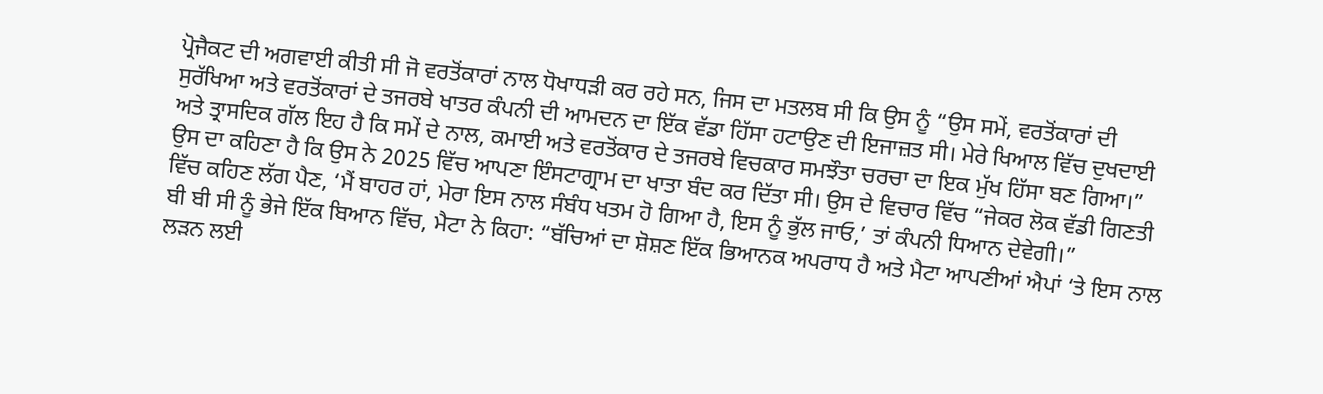ਪ੍ਰੋਜੈਕਟ ਦੀ ਅਗਵਾਈ ਕੀਤੀ ਸੀ ਜੋ ਵਰਤੋਂਕਾਰਾਂ ਨਾਲ ਧੋਖਾਧੜੀ ਕਰ ਰਹੇ ਸਨ, ਜਿਸ ਦਾ ਮਤਲਬ ਸੀ ਕਿ ਉਸ ਨੂੰ “ਉਸ ਸਮੇਂ, ਵਰਤੋਂਕਾਰਾਂ ਦੀ ਸੁਰੱਖਿਆ ਅਤੇ ਵਰਤੋਂਕਾਰਾਂ ਦੇ ਤਜਰਬੇ ਖਾਤਰ ਕੰਪਨੀ ਦੀ ਆਮਦਨ ਦਾ ਇੱਕ ਵੱਡਾ ਹਿੱਸਾ ਹਟਾਉਣ ਦੀ ਇਜਾਜ਼ਤ ਸੀ। ਮੇਰੇ ਖਿਆਲ ਵਿੱਚ ਦੁਖਦਾਈ ਅਤੇ ਤ੍ਰਾਸਦਿਕ ਗੱਲ ਇਹ ਹੈ ਕਿ ਸਮੇਂ ਦੇ ਨਾਲ, ਕਮਾਈ ਅਤੇ ਵਰਤੋਂਕਾਰ ਦੇ ਤਜਰਬੇ ਵਿਚਕਾਰ ਸਮਝੌਤਾ ਚਰਚਾ ਦਾ ਇਕ ਮੁੱਖ ਹਿੱਸਾ ਬਣ ਗਿਆ।”
ਉਸ ਦਾ ਕਹਿਣਾ ਹੈ ਕਿ ਉਸ ਨੇ 2025 ਵਿੱਚ ਆਪਣਾ ਇੰਸਟਾਗ੍ਰਾਮ ਦਾ ਖਾਤਾ ਬੰਦ ਕਰ ਦਿੱਤਾ ਸੀ। ਉਸ ਦੇ ਵਿਚਾਰ ਵਿੱਚ “ਜੇਕਰ ਲੋਕ ਵੱਡੀ ਗਿਣਤੀ ਵਿੱਚ ਕਹਿਣ ਲੱਗ ਪੈਣ, ‘ਮੈਂ ਬਾਹਰ ਹਾਂ, ਮੇਰਾ ਇਸ ਨਾਲ ਸੰਬੰਧ ਖਤਮ ਹੋ ਗਿਆ ਹੈ, ਇਸ ਨੂੰ ਭੁੱਲ ਜਾਓ,’ ਤਾਂ ਕੰਪਨੀ ਧਿਆਨ ਦੇਵੇਗੀ।”
ਬੀ ਬੀ ਸੀ ਨੂੰ ਭੇਜੇ ਇੱਕ ਬਿਆਨ ਵਿੱਚ, ਮੈਟਾ ਨੇ ਕਿਹਾ: “ਬੱਚਿਆਂ ਦਾ ਸ਼ੋਸ਼ਣ ਇੱਕ ਭਿਆਨਕ ਅਪਰਾਧ ਹੈ ਅਤੇ ਮੈਟਾ ਆਪਣੀਆਂ ਐਪਾਂ ‘ਤੇ ਇਸ ਨਾਲ ਲੜਨ ਲਈ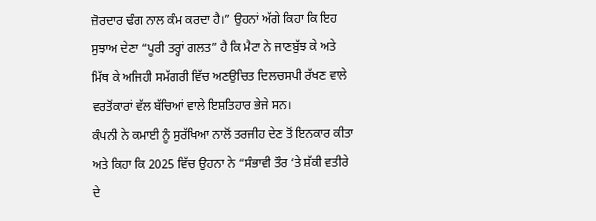ਜ਼ੋਰਦਾਰ ਢੰਗ ਨਾਲ ਕੰਮ ਕਰਦਾ ਹੈ।” ਉਹਨਾਂ ਅੱਗੇ ਕਿਹਾ ਕਿ ਇਹ ਸੁਝਾਅ ਦੇਣਾ “ਪੂਰੀ ਤਰ੍ਹਾਂ ਗਲਤ” ਹੈ ਕਿ ਮੈਟਾ ਨੇ ਜਾਣਬੁੱਝ ਕੇ ਅਤੇ ਮਿੱਥ ਕੇ ਅਜਿਹੀ ਸਮੱਗਰੀ ਵਿੱਚ ਅਣਉਚਿਤ ਦਿਲਚਸਪੀ ਰੱਖਣ ਵਾਲੇ ਵਰਤੋਂਕਾਰਾਂ ਵੱਲ ਬੱਚਿਆਂ ਵਾਲੇ ਇਸ਼ਤਿਹਾਰ ਭੇਜੇ ਸਨ।
ਕੰਪਨੀ ਨੇ ਕਮਾਈ ਨੂੰ ਸੁਰੱਖਿਆ ਨਾਲੋਂ ਤਰਜੀਹ ਦੇਣ ਤੋਂ ਇਨਕਾਰ ਕੀਤਾ ਅਤੇ ਕਿਹਾ ਕਿ 2025 ਵਿੱਚ ਉਹਨਾ ਨੇ “ਸੰਭਾਵੀ ਤੌਰ ‘ਤੇ ਸ਼ੱਕੀ ਵਤੀਰੇ ਦੇ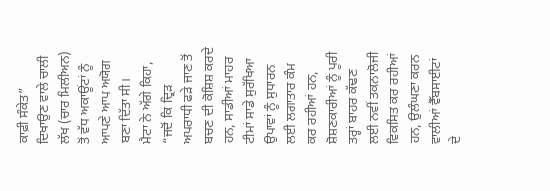ਕਾਫ਼ੀ ਸੰਕੇਤ” ਦਿਖਾਉਣ ਵਾਲੇ ਚਾਲੀ ਲੱਖ (ਚਾਰ ਮਿਲੀਅਨ) ਤੋਂ ਵੱਧ ਅਕਾਊਂਟਾਂ ਨੂੰ ਆਪਣੇ ਆਪ ਅਯੋਗ ਬਣਾ ਦਿੱਤਾ ਸੀ।
ਮੈਟਾ ਨੇ ਅੱਗੇ ਕਿਹਾ, “ਜਦੋਂ ਕਿ ਦ੍ਰਿੜ ਅਪਰਾਧੀ ਫੜੇ ਜਾਣ ਤੋਂ ਬਚਣ ਦੀ ਕੋਸ਼ਿਸ਼ ਕਰਦੇ ਹਨ, ਸਾਡੀਆਂ ਮਾਹਰ ਟੀਮਾਂ ਸਾਡੇ ਸੁਰੱਖਿਆ ਉਪਾਵਾਂ ਨੂੰ ਸੁਧਾਰਨ ਲਈ ਲਗਾਤਾਰ ਕੰਮ ਕਰ ਰਹੀਆਂ ਹਨ, ਸ਼ੋਸ਼ਣਕਾਰੀਆਂ ਨੂੰ ਪੂਰੀ ਤਰ੍ਹਾਂ ਬਾਹਰ ਕੱਢਣ ਲਈ ਨਵੀਂ ਤਕਨਾਲੋਜੀ ਵਿਕਸਿਤ ਕਰ ਰਹੀਆਂ ਹਨ, ਉਲੰਘਣਾ ਕਰਨ ਵਾਲੀਆਂ ਵੈੱਬਸਾਈਟਾਂ ਦੇ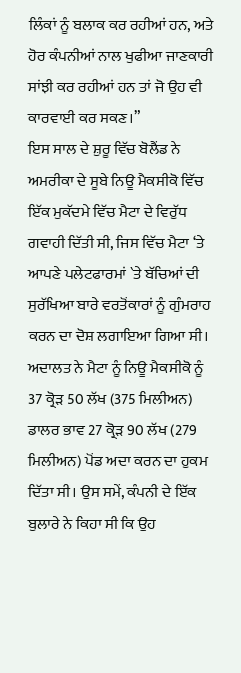ਲਿੰਕਾਂ ਨੂੰ ਬਲਾਕ ਕਰ ਰਹੀਆਂ ਹਨ, ਅਤੇ ਹੋਰ ਕੰਪਨੀਆਂ ਨਾਲ ਖੁਫੀਆ ਜਾਣਕਾਰੀ ਸਾਂਝੀ ਕਰ ਰਹੀਆਂ ਹਨ ਤਾਂ ਜੋ ਉਹ ਵੀ ਕਾਰਵਾਈ ਕਰ ਸਕਣ।”
ਇਸ ਸਾਲ ਦੇ ਸ਼ੁਰੂ ਵਿੱਚ ਬੋਲੈਂਡ ਨੇ ਅਮਰੀਕਾ ਦੇ ਸੂਬੇ ਨਿਊ ਮੈਕਸੀਕੋ ਵਿੱਚ ਇੱਕ ਮੁਕੱਦਮੇ ਵਿੱਚ ਮੈਟਾ ਦੇ ਵਿਰੁੱਧ ਗਵਾਹੀ ਦਿੱਤੀ ਸੀ, ਜਿਸ ਵਿੱਚ ਮੈਟਾ ‘ਤੇ ਆਪਣੇ ਪਲੇਟਫਾਰਮਾਂ `ਤੇ ਬੱਚਿਆਂ ਦੀ ਸੁਰੱਖਿਆ ਬਾਰੇ ਵਰਤੋਂਕਾਰਾਂ ਨੂੰ ਗੁੰਮਰਾਹ ਕਰਨ ਦਾ ਦੋਸ਼ ਲਗਾਇਆ ਗਿਆ ਸੀ।
ਅਦਾਲਤ ਨੇ ਮੈਟਾ ਨੂੰ ਨਿਊ ਮੈਕਸੀਕੋ ਨੂੰ 37 ਕ੍ਰੋੜ 50 ਲੱਖ (375 ਮਿਲੀਅਨ) ਡਾਲਰ ਭਾਵ 27 ਕ੍ਰੋੜ 90 ਲੱਖ (279 ਮਿਲੀਅਨ) ਪੋਂਡ ਅਦਾ ਕਰਨ ਦਾ ਹੁਕਮ ਦਿੱਤਾ ਸੀ। ਉਸ ਸਮੇਂ, ਕੰਪਨੀ ਦੇ ਇੱਕ ਬੁਲਾਰੇ ਨੇ ਕਿਹਾ ਸੀ ਕਿ ਉਹ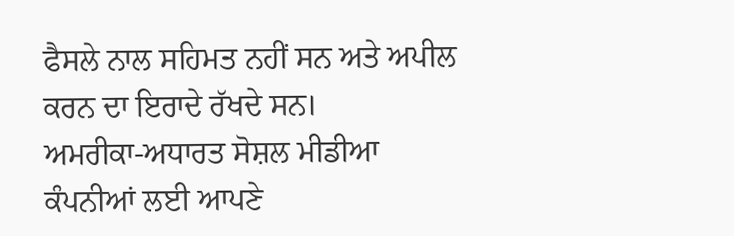ਫੈਸਲੇ ਨਾਲ ਸਹਿਮਤ ਨਹੀਂ ਸਨ ਅਤੇ ਅਪੀਲ ਕਰਨ ਦਾ ਇਰਾਦੇ ਰੱਖਦੇ ਸਨ।
ਅਮਰੀਕਾ-ਅਧਾਰਤ ਸੋਸ਼ਲ ਮੀਡੀਆ ਕੰਪਨੀਆਂ ਲਈ ਆਪਣੇ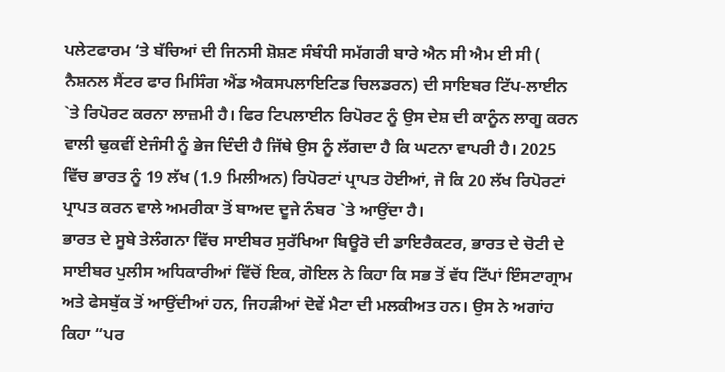ਪਲੇਟਫਾਰਮ ‘ਤੇ ਬੱਚਿਆਂ ਦੀ ਜਿਨਸੀ ਸ਼ੋਸ਼ਣ ਸੰਬੰਧੀ ਸਮੱਗਰੀ ਬਾਰੇ ਐਨ ਸੀ ਐਮ ਈ ਸੀ ( ਨੈਸ਼ਨਲ ਸੈਂਟਰ ਫਾਰ ਮਿਸਿੰਗ ਐਂਡ ਐਕਸਪਲਾਇਟਿਡ ਚਿਲਡਰਨ) ਦੀ ਸਾਇਬਰ ਟਿੱਪ-ਲਾਈਨ `ਤੇ ਰਿਪੋਰਟ ਕਰਨਾ ਲਾਜ਼ਮੀ ਹੈ। ਫਿਰ ਟਿਪਲਾਈਨ ਰਿਪੋਰਟ ਨੂੰ ਉਸ ਦੇਸ਼ ਦੀ ਕਾਨੂੰਨ ਲਾਗੂ ਕਰਨ ਵਾਲੀ ਢੁਕਵੀਂ ਏਜੰਸੀ ਨੂੰ ਭੇਜ ਦਿੰਦੀ ਹੈ ਜਿੱਥੇ ਉਸ ਨੂੰ ਲੱਗਦਾ ਹੈ ਕਿ ਘਟਨਾ ਵਾਪਰੀ ਹੈ। 2025 ਵਿੱਚ ਭਾਰਤ ਨੂੰ 19 ਲੱਖ (1.9 ਮਿਲੀਅਨ) ਰਿਪੋਰਟਾਂ ਪ੍ਰਾਪਤ ਹੋਈਆਂ, ਜੋ ਕਿ 20 ਲੱਖ ਰਿਪੋਰਟਾਂ ਪ੍ਰਾਪਤ ਕਰਨ ਵਾਲੇ ਅਮਰੀਕਾ ਤੋਂ ਬਾਅਦ ਦੂਜੇ ਨੰਬਰ `ਤੇ ਆਉਂਦਾ ਹੈ।
ਭਾਰਤ ਦੇ ਸੂਬੇ ਤੇਲੰਗਨਾ ਵਿੱਚ ਸਾਈਬਰ ਸੁਰੱਖਿਆ ਬਿਊਰੋ ਦੀ ਡਾਇਰੈਕਟਰ, ਭਾਰਤ ਦੇ ਚੋਟੀ ਦੇ ਸਾਈਬਰ ਪੁਲੀਸ ਅਧਿਕਾਰੀਆਂ ਵਿੱਚੋਂ ਇਕ, ਗੋਇਲ ਨੇ ਕਿਹਾ ਕਿ ਸਭ ਤੋਂ ਵੱਧ ਟਿੱਪਾਂ ਇੰਸਟਾਗ੍ਰਾਮ ਅਤੇ ਫੇਸਬੁੱਕ ਤੋਂ ਆਉਂਦੀਆਂ ਹਨ, ਜਿਹੜੀਆਂ ਦੋਵੇਂ ਮੈਟਾ ਦੀ ਮਲਕੀਅਤ ਹਨ। ਉਸ ਨੇ ਅਗਾਂਹ ਕਿਹਾ “ਪਰ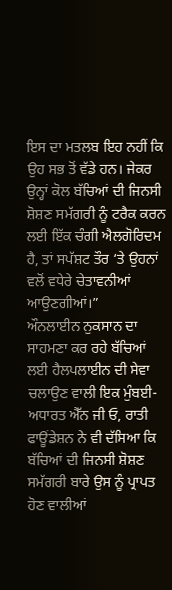ਇਸ ਦਾ ਮਤਲਬ ਇਹ ਨਹੀਂ ਕਿ ਉਹ ਸਭ ਤੋਂ ਵੱਡੇ ਹਨ। ਜੇਕਰ ਉਨ੍ਹਾਂ ਕੋਲ ਬੱਚਿਆਂ ਦੀ ਜਿਨਸੀ ਸ਼ੋਸ਼ਣ ਸਮੱਗਰੀ ਨੂੰ ਟਰੈਕ ਕਰਨ ਲਈ ਇੱਕ ਚੰਗੀ ਐਲਗੋਰਿਦਮ ਹੈ, ਤਾਂ ਸਪੱਸ਼ਟ ਤੌਰ ‘ਤੇ ਉਹਨਾਂ ਵਲੋਂ ਵਧੇਰੇ ਚੇਤਾਵਨੀਆਂ ਆਉਣਗੀਆਂ।”
ਔਨਲਾਈਨ ਨੁਕਸਾਨ ਦਾ ਸਾਹਮਣਾ ਕਰ ਰਹੇ ਬੱਚਿਆਂ ਲਈ ਹੈਲਪਲਾਈਨ ਦੀ ਸੇਵਾ ਚਲਾਉਣ ਵਾਲੀ ਇਕ ਮੁੰਬਈ-ਅਧਾਰਤ ਐੱਨ ਜੀ ਓ, ਰਾਤੀ ਫਾਊਂਡੇਸ਼ਨ ਨੇ ਵੀ ਦੱਸਿਆ ਕਿ ਬੱਚਿਆਂ ਦੀ ਜਿਨਸੀ ਸ਼ੋਸ਼ਣ ਸਮੱਗਰੀ ਬਾਰੇ ਉਸ ਨੂੰ ਪ੍ਰਾਪਤ ਹੋਣ ਵਾਲੀਆਂ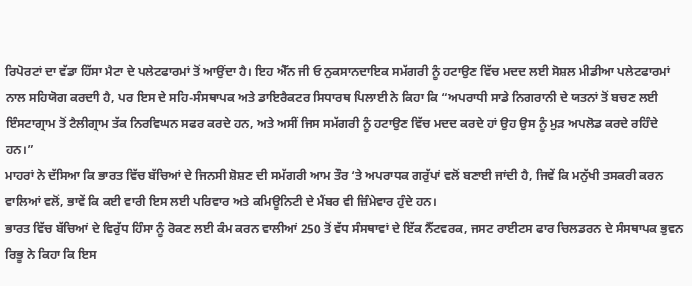ਰਿਪੋਰਟਾਂ ਦਾ ਵੱਡਾ ਹਿੱਸਾ ਮੈਟਾ ਦੇ ਪਲੇਟਫਾਰਮਾਂ ਤੋਂ ਆਉਂਦਾ ਹੈ। ਇਹ ਐੱਨ ਜੀ ਓ ਨੁਕਸਾਨਦਾਇਕ ਸਮੱਗਰੀ ਨੂੰ ਹਟਾਉਣ ਵਿੱਚ ਮਦਦ ਲਈ ਸੋਸ਼ਲ ਮੀਡੀਆ ਪਲੇਟਫਾਰਮਾਂ ਨਾਲ ਸਹਿਯੋਗ ਕਰਦਾੀ ਹੈ, ਪਰ ਇਸ ਦੇ ਸਹਿ-ਸੰਸਥਾਪਕ ਅਤੇ ਡਾਇਰੈਕਟਰ ਸਿਧਾਰਥ ਪਿਲਾਈ ਨੇ ਕਿਹਾ ਕਿ “ਅਪਰਾਧੀ ਸਾਡੇ ਨਿਗਰਾਨੀ ਦੇ ਯਤਨਾਂ ਤੋਂ ਬਚਣ ਲਈ ਇੰਸਟਾਗ੍ਰਾਮ ਤੋਂ ਟੈਲੀਗ੍ਰਾਮ ਤੱਕ ਨਿਰਵਿਘਨ ਸਫਰ ਕਰਦੇ ਹਨ, ਅਤੇ ਅਸੀਂ ਜਿਸ ਸਮੱਗਰੀ ਨੂੰ ਹਟਾਉਣ ਵਿੱਚ ਮਦਦ ਕਰਦੇ ਹਾਂ ਉਹ ਉਸ ਨੂੰ ਮੁੜ ਅਪਲੋਡ ਕਰਦੇ ਰਹਿੰਦੇ ਹਨ।”
ਮਾਹਰਾਂ ਨੇ ਦੱਸਿਆ ਕਿ ਭਾਰਤ ਵਿੱਚ ਬੱਚਿਆਂ ਦੇ ਜਿਨਸੀ ਸ਼ੋਸ਼ਣ ਦੀ ਸਮੱਗਰੀ ਆਮ ਤੌਰ ‘ਤੇ ਅਪਰਾਧਕ ਗਰੁੱਪਾਂ ਵਲੋਂ ਬਣਾਈ ਜਾਂਦੀ ਹੈ, ਜਿਵੇਂ ਕਿ ਮਨੁੱਖੀ ਤਸਕਰੀ ਕਰਨ ਵਾਲਿਆਂ ਵਲੋਂ, ਭਾਵੇਂ ਕਿ ਕਈ ਵਾਰੀ ਇਸ ਲਈ ਪਰਿਵਾਰ ਅਤੇ ਕਮਿਊਨਿਟੀ ਦੇ ਮੈਂਬਰ ਵੀ ਜ਼ਿੰਮੇਵਾਰ ਹੁੰਦੇ ਹਨ।
ਭਾਰਤ ਵਿੱਚ ਬੱਚਿਆਂ ਦੇ ਵਿਰੁੱਧ ਹਿੰਸਾ ਨੂੰ ਰੋਕਣ ਲਈ ਕੰਮ ਕਰਨ ਵਾਲੀਆਂ 250 ਤੋਂ ਵੱਧ ਸੰਸਥਾਵਾਂ ਦੇ ਇੱਕ ਨੈੱਟਵਰਕ, ਜਸਟ ਰਾਈਟਸ ਫਾਰ ਚਿਲਡਰਨ ਦੇ ਸੰਸਥਾਪਕ ਭੁਵਨ ਰਿਭੂ ਨੇ ਕਿਹਾ ਕਿ ਇਸ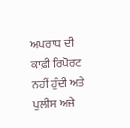ਅਪਰਾਧ ਦੀ ਕਾਫ਼ੀ ਰਿਪੋਰਟ ਨਹੀਂ ਹੁੰਦੀ ਅਤੇ ਪੁਲੀਸ ਅਜੇ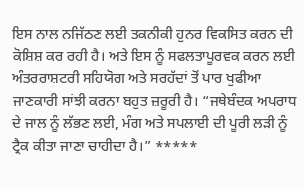ਇਸ ਨਾਲ ਨਜਿੱਠਣ ਲਈ ਤਕਨੀਕੀ ਹੁਨਰ ਵਿਕਸਿਤ ਕਰਨ ਦੀ ਕੋਸ਼ਿਸ਼ ਕਰ ਰਹੀ ਹੈ। ਅਤੇ ਇਸ ਨੂੰ ਸਫਲਤਾਪੂਰਵਕ ਕਰਨ ਲਈ ਅੰਤਰਰਾਸ਼ਟਰੀ ਸਹਿਯੋਗ ਅਤੇ ਸਰਹੱਦਾਂ ਤੋਂ ਪਾਰ ਖੁਫੀਆ ਜਾਣਕਾਰੀ ਸਾਂਝੀ ਕਰਨਾ ਬਹੁਤ ਜ਼ਰੂਰੀ ਹੈ। “ਜਥੇਬੰਦਕ ਅਪਰਾਧ ਦੇ ਜਾਲ ਨੂੰ ਲੱਭਣ ਲਈ, ਮੰਗ ਅਤੇ ਸਪਲਾਈ ਦੀ ਪੂਰੀ ਲੜੀ ਨੂੰ ਟ੍ਰੈਕ ਕੀਤਾ ਜਾਣਾ ਚਾਹੀਦਾ ਹੈ।” *****